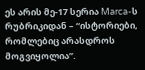ეს არის მე-17 სერია Marca-ს რუბრიკიდან – “ისტორიები, რომლებიც არასდროს მოგვიყოლია”.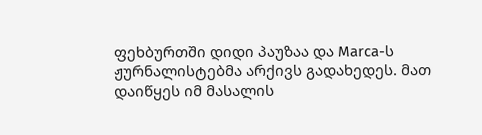ფეხბურთში დიდი პაუზაა და Marca-ს ჟურნალისტებმა არქივს გადახედეს. მათ დაიწყეს იმ მასალის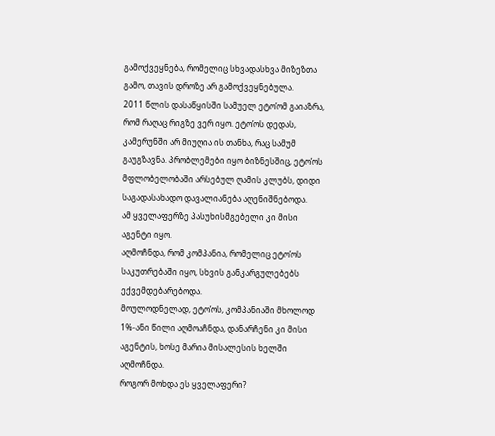გამოქვეყნება, რომელიც სხვადასხვა მიზეზთა გამო, თავის დროზე არ გამოქვეყნებულა.
2011 წლის დასაწყისში სამუელ ეტო’ომ გაიაზრა, რომ რაღაც რიგზე ვერ იყო. ეტო’ოს დედას, კამერუნში არ მიუღია ის თანხა, რაც სამუმ გაუგზავნა. პრობლემები იყო ბიზნესშიც, ეტო’ოს მფლობელობაში არსებულ ღამის კლუბს, დიდი საგადასახადო დავალიანება აღენიშნებოდა.
ამ ყველაფერზე პასუხისმგებელი კი მისი აგენტი იყო.
აღმოჩნდა, რომ კომპანია, რომელიც ეტო’ოს საკუთრებაში იყო, სხვის განკარგულებებს ექვემდებარებოდა.
მოულოდნელად, ეტო’ოს, კომპანიაში მხოლოდ 1%-ანი წილი აღმოაჩნდა, დანარჩენი კი მისი აგენტის, ხოსე მარია მისალესის ხელში აღმოჩნდა.
როგორ მოხდა ეს ყველაფერი?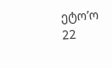ეტო’ო 22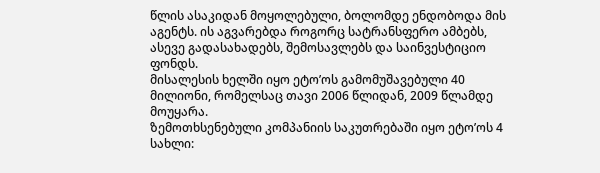წლის ასაკიდან მოყოლებული, ბოლომდე ენდობოდა მის აგენტს. ის აგვარებდა როგორც სატრანსფერო ამბებს, ასევე გადასახადებს, შემოსავლებს და საინვესტიციო ფონდს.
მისალესის ხელში იყო ეტო’ოს გამომუშავებული 40 მილიონი, რომელსაც თავი 2006 წლიდან, 2009 წლამდე მოუყარა.
ზემოთხსენებული კომპანიის საკუთრებაში იყო ეტო’ოს 4 სახლი: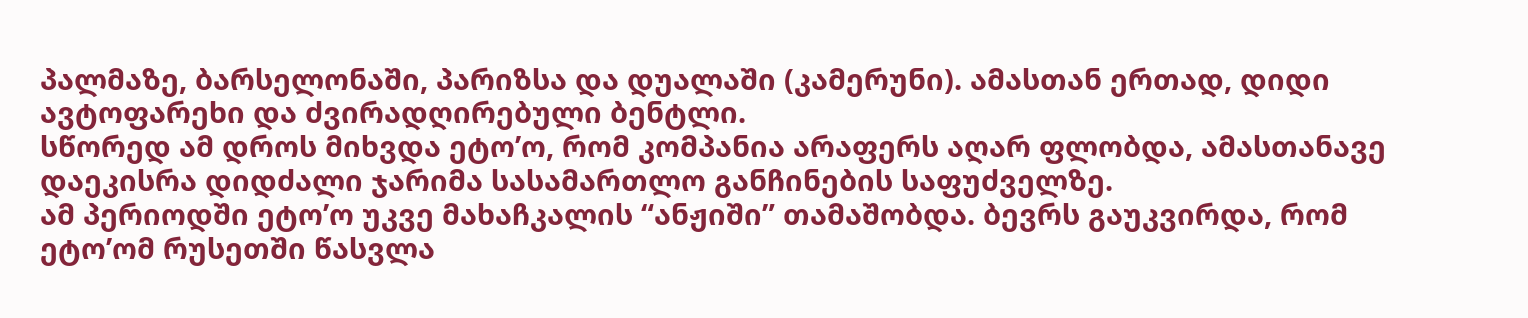პალმაზე, ბარსელონაში, პარიზსა და დუალაში (კამერუნი). ამასთან ერთად, დიდი ავტოფარეხი და ძვირადღირებული ბენტლი.
სწორედ ამ დროს მიხვდა ეტო’ო, რომ კომპანია არაფერს აღარ ფლობდა, ამასთანავე დაეკისრა დიდძალი ჯარიმა სასამართლო განჩინების საფუძველზე.
ამ პერიოდში ეტო’ო უკვე მახაჩკალის “ანჟიში” თამაშობდა. ბევრს გაუკვირდა, რომ ეტო’ომ რუსეთში წასვლა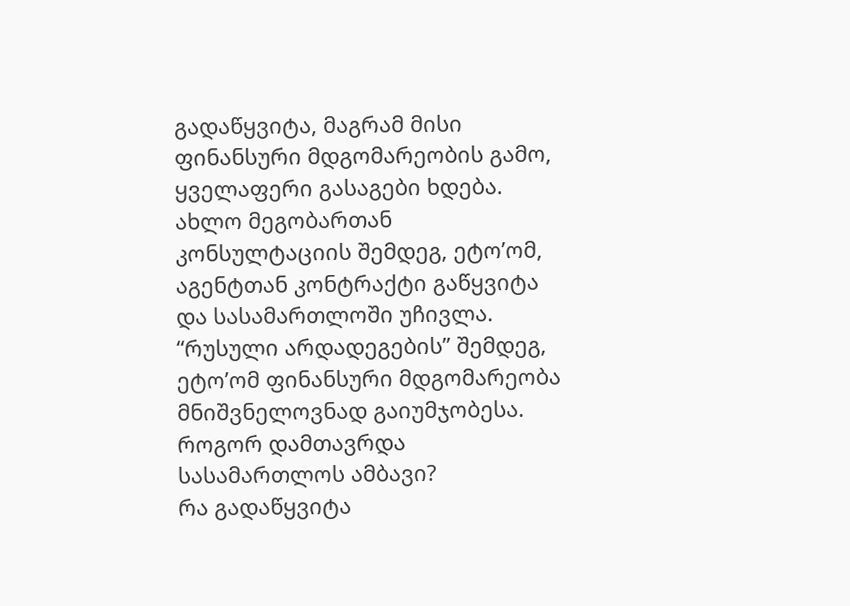გადაწყვიტა, მაგრამ მისი ფინანსური მდგომარეობის გამო, ყველაფერი გასაგები ხდება.
ახლო მეგობართან კონსულტაციის შემდეგ, ეტო’ომ, აგენტთან კონტრაქტი გაწყვიტა და სასამართლოში უჩივლა.
“რუსული არდადეგების” შემდეგ, ეტო’ომ ფინანსური მდგომარეობა მნიშვნელოვნად გაიუმჯობესა.
როგორ დამთავრდა სასამართლოს ამბავი?
რა გადაწყვიტა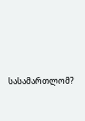სასამართლომ?